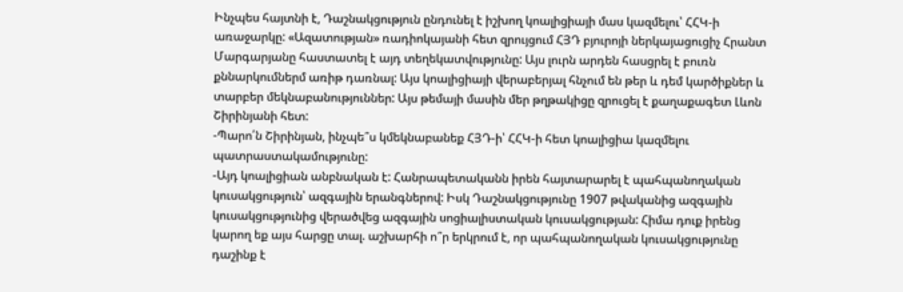Ինչպես հայտնի է, Դաշնակցություն ընդունել է իշխող կոալիցիայի մաս կազմելու՝ ՀՀԿ-ի առաջարկը: «Ազատության» ռադիոկայանի հետ զրույցում ՀՅԴ բյուրոյի ներկայացուցիչ Հրանտ Մարգարյանը հաստատել է այդ տեղեկատվությունը: Այս լուրն արդեն հասցրել է բուռն քննարկումներմ առիթ դառնալ: Այս կոալիցիայի վերաբերյալ հնչում են թեր և դեմ կարծիքներ և տարբեր մեկնաբանություններ: Այս թեմայի մասին մեր թղթակիցը զրուցել է քաղաքագետ Լևոն Շիրինյանի հետ:
-Պարո՛ն Շիրինյան, ինչպե՞ս կմեկնաբանեք ՀՅԴ-ի՝ ՀՀԿ-ի հետ կոալիցիա կազմելու պատրաստակամությունը:
-Այդ կոալիցիան անբնական է: Հանրապետականն իրեն հայտարարել է պահպանողական կուսակցություն՝ ազգային երանգներով: Իսկ Դաշնակցությունը 1907 թվականից ազգային կուսակցությունից վերածվեց ազգային սոցիալիստական կուսակցության: Հիմա դուք իրենց կարող եք այս հարցը տալ. աշխարհի ո՞ր երկրում է, որ պահպանողական կուսակցությունը դաշինք է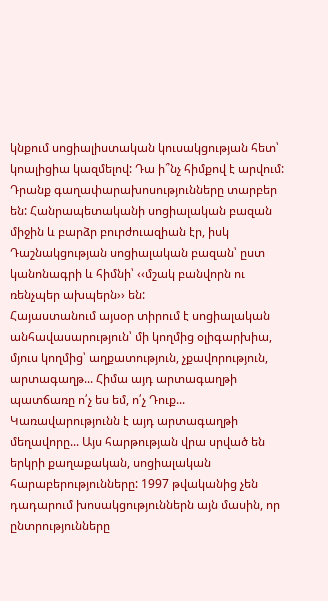կնքում սոցիալիստական կուսակցության հետ՝ կոալիցիա կազմելով: Դա ի՞նչ հիմքով է արվում: Դրանք գաղափարախոսությունները տարբեր են: Հանրապետականի սոցիալական բազան միջին և բարձր բուրժուազիան էր, իսկ Դաշնակցության սոցիալական բազան՝ ըստ կանոնագրի և հիմնի՝ ‹‹մշակ բանվորն ու ռենչպեր ախպերն›› են:
Հայաստանում այսօր տիրում է սոցիալական անհավասարություն՝ մի կողմից օլիգարխիա, մյուս կողմից՝ աղքատություն, չքավորություն, արտագաղթ... Հիմա այդ արտագաղթի պատճառը ո՛չ ես եմ, ո՛չ Դուք... Կառավարությունն է այդ արտագաղթի մեղավորը... Այս հարթության վրա սրված են երկրի քաղաքական, սոցիալական հարաբերությունները: 1997 թվականից չեն դադարում խոսակցություններն այն մասին, որ ընտրությունները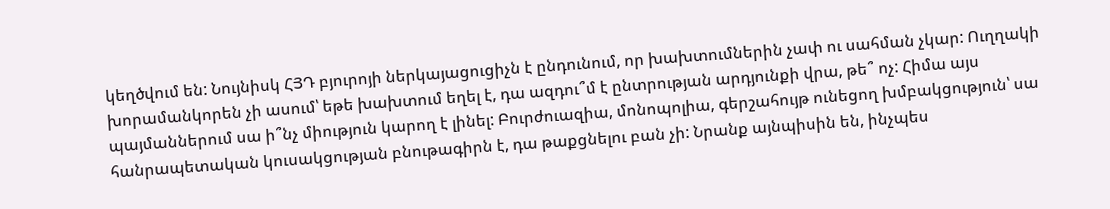կեղծվում են: Նույնիսկ ՀՅԴ բյուրոյի ներկայացուցիչն է ընդունում, որ խախտումներին չափ ու սահման չկար: Ուղղակի խորամանկորեն չի ասում՝ եթե խախտում եղել է, դա ազդու՞մ է ընտրության արդյունքի վրա, թե՞ ոչ: Հիմա այս պայմաններում սա ի՞նչ միություն կարող է լինել: Բուրժուազիա, մոնոպոլիա, գերշահույթ ունեցող խմբակցություն՝ սա հանրապետական կուսակցության բնութագիրն է, դա թաքցնելու բան չի: Նրանք այնպիսին են, ինչպես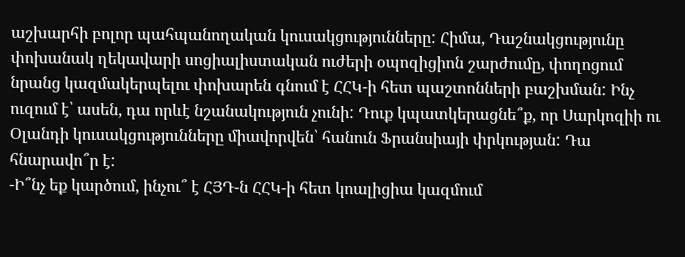աշխարհի բոլոր պահպանողական կուսակցությունները: Հիմա, Դաշնակցությունը փոխանակ ղեկավարի սոցիալիստական ուժերի օպոզիցիոն շարժումը, փողոցում նրանց կազմակերպելու փոխարեն գնում է ՀՀԿ-ի հետ պաշտոնների բաշխման: Ինչ ուզում է՝ ասեն, դա որևէ նշանակություն չունի: Դուք կպատկերացնե՞ք, որ Սարկոզիի ու Օլանդի կուսակցությունները միավորվեն՝ հանուն Ֆրանսիայի փրկության: Դա հնարավո՞ր է:
-Ի՞նչ եք կարծում, ինչու՞ է ՀՅԴ-ն ՀՀԿ-ի հետ կոալիցիա կազմում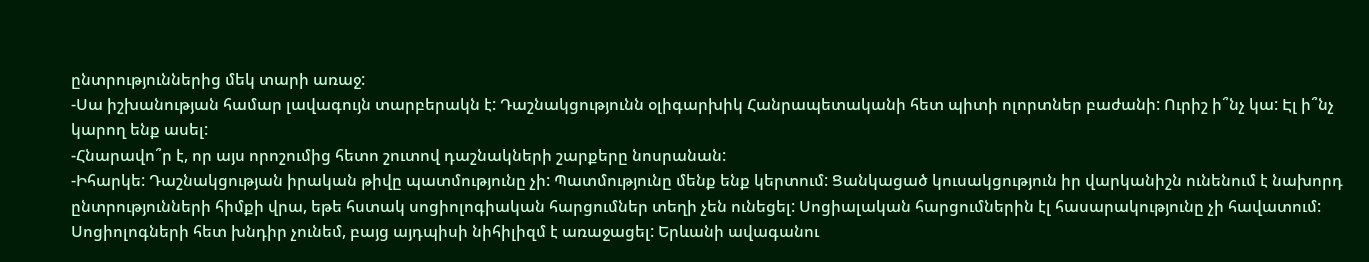ընտրություններից մեկ տարի առաջ:
-Սա իշխանության համար լավագույն տարբերակն է: Դաշնակցությունն օլիգարխիկ Հանրապետականի հետ պիտի ոլորտներ բաժանի: Ուրիշ ի՞նչ կա: Էլ ի՞նչ կարող ենք ասել:
-Հնարավո՞ր է, որ այս որոշումից հետո շուտով դաշնակների շարքերը նոսրանան:
-Իհարկե: Դաշնակցության իրական թիվը պատմությունը չի: Պատմությունը մենք ենք կերտում: Ցանկացած կուսակցություն իր վարկանիշն ունենում է նախորդ ընտրությունների հիմքի վրա, եթե հստակ սոցիոլոգիական հարցումներ տեղի չեն ունեցել: Սոցիալական հարցումներին էլ հասարակությունը չի հավատում: Սոցիոլոգների հետ խնդիր չունեմ, բայց այդպիսի նիհիլիզմ է առաջացել: Երևանի ավագանու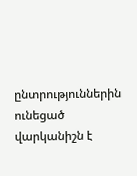ընտրություններին ունեցած վարկանիշն է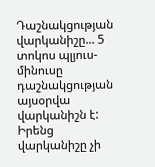Դաշնակցության վարկանիշը... 5 տոկոս պլյուս-մինուսը դաշնակցության այսօրվա վարկանիշն է: Իրենց վարկանիշը չի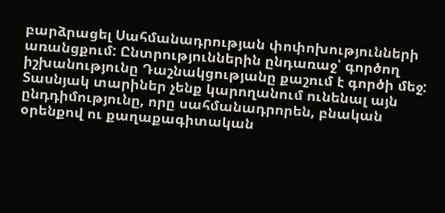բարձրացել Սահմանադրության փոփոխությունների առանցքում: Ընտրություններին ընդառաջ՝ գործող իշխանությունը Դաշնակցությանը քաշում է գործի մեջ: Տասնյակ տարիներ չենք կարողանում ունենալ այն ընդդիմությունը, որը սահմանադրորեն, բնական օրենքով ու քաղաքագիտական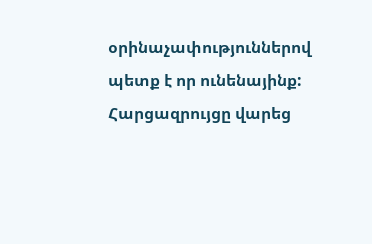օրինաչափություններով պետք է որ ունենայինք:
Հարցազրույցը վարեց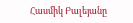Հասմիկ Բալեյանը